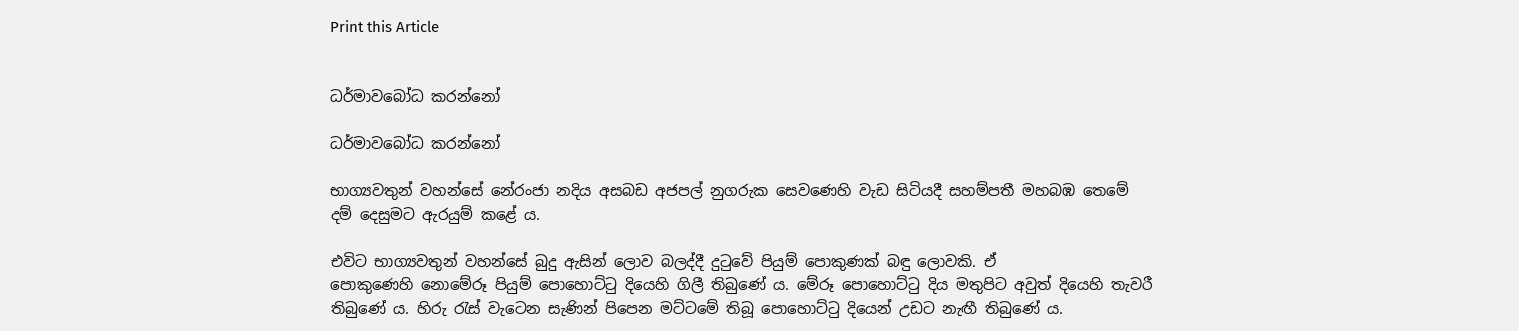Print this Article


ධර්මාවබෝධ කරන්නෝ

ධර්මාවබෝධ කරන්නෝ

භාග්‍යවතුන් වහන්සේ නේරංජා නදිය අසබඩ අජපල් නුගරුක සෙවණෙහි වැඩ සිටියදී සහම්පතී මහබඹ තෙමේ දම් දෙසුමට ඇරයුම් කළේ ය.

එවිට භාග්‍යවතුන් වහන්සේ බුදු ඇසින් ලොව බලද්දී දුටුවේ පියුම් පොකුණක් බඳු ලොවකි. ඒ පොකුණෙහි ‍නොමේරූ පියුම් පොහොට්ටු දියෙහි ගිලී තිබුණේ ය. මේරූ පොහොට්ටු දිය මතුපිට අවුත් දියෙහි තැවරී තිබුණේ ය. හිරු රැස් වැටෙන සැණින් පිපෙන මට්ටමේ තිබූ පොහොට්ටු දියෙන් උඩට නැඟී තිබුණේ ය.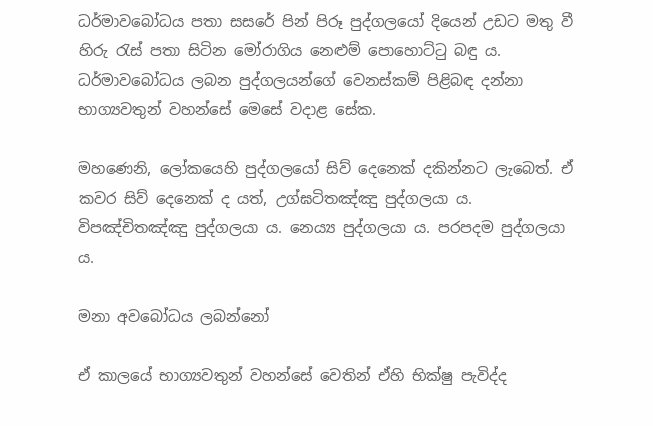ධර්මාවබෝධය පතා සසරේ පින් පිරූ පුද්ගලයෝ දියෙන් උඩට මතු වී හිරු රැස් පතා සිටින මෝරාගිය න‍ෙළුම් පොහොට්ටු බඳු ය. ධර්මාවබෝධය ලබන පුද්ගලයන්ගේ වෙනස්කම් පිළිබඳ දන්නා භාග්‍යවතුන් වහන්සේ මෙසේ වදාළ සේක.

මහණෙනි, ලෝකයෙහි පුද්ගලයෝ සිව් දෙනෙක් දකින්නට ලැබෙත්. ඒ කවර සිව් දෙනෙක් ද යත්, උග්ඝටිතඤ්ඤු පුද්ගලයා ය. විපඤ්චිතඤ්ඤු පුද්ගලයා ය. නෙය්‍ය පුද්ගලයා ය. පරපදම පුද්ගලයා ය.

මනා අවබෝධය ලබන්නෝ

ඒ කාලයේ භාග්‍යවතුන් වහන්සේ වෙතින් ඒහි භික්ෂු පැවිද්ද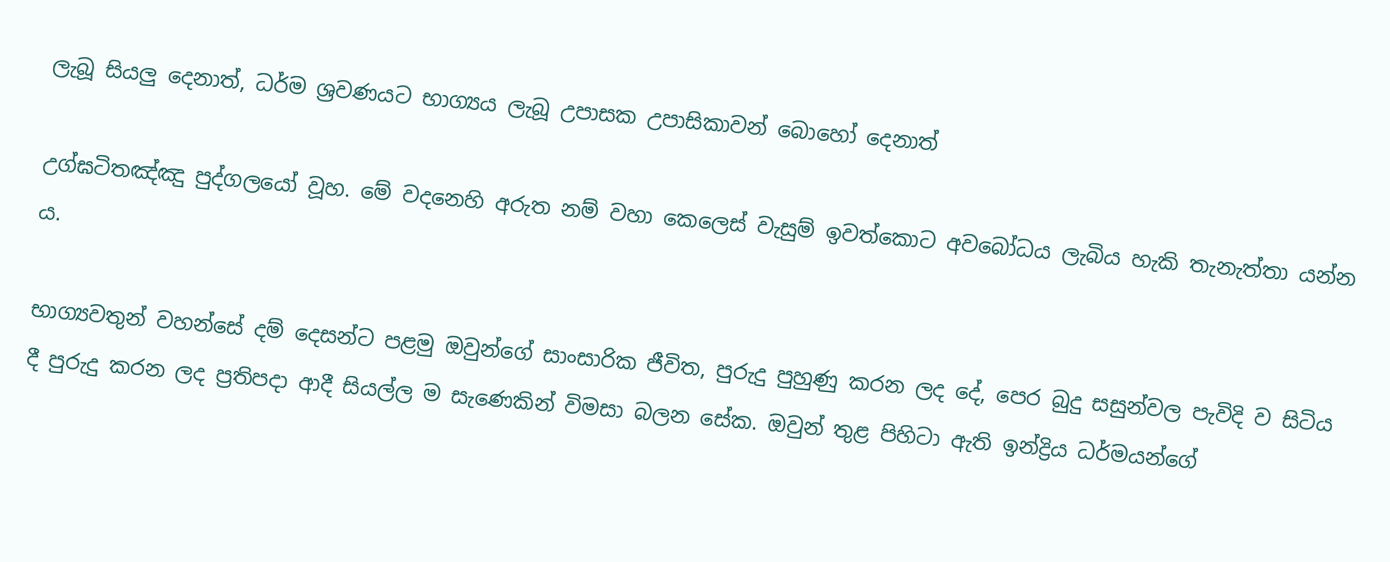ලැබූ සියලු දෙනාත්, ධර්ම ශ්‍රවණයට භාග්‍යය ලැබූ උපාසක උපාසිකාවන් බොහෝ දෙනාත්

උග්ඝටිතඤ්ඤු පුද්ගලයෝ වූහ. මේ වදනෙහි අරුත නම් වහා කෙලෙස් වැසුම් ඉවත්කොට අවබෝධය ලැබිය හැකි තැනැත්තා යන්න ය.

භාග්‍යවතුන් වහන්සේ දම් දෙසන්ට පළමු ඔවුන්ගේ සාංසාරික ජීවිත, පුරුදු පුහුණු කරන ලද දේ, පෙර බුදු සසුන්වල පැවිදි ව සිටිය දී පුරුදු කරන ලද ප්‍රතිපදා ආදී සියල්ල ම සැණෙකින් විමසා බලන සේක. ඔවුන් තුළ පිහිටා ඇති ඉන්ද්‍රිය ධර්මයන්‍ගේ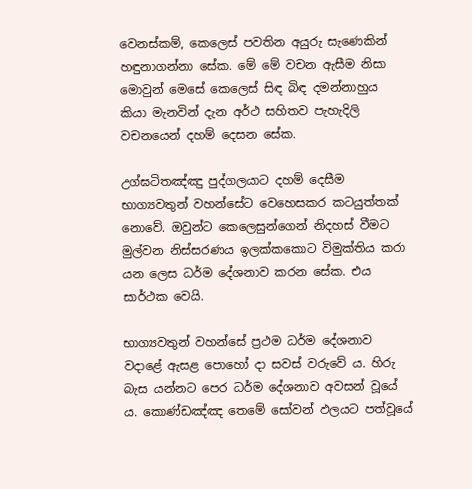වෙනස්කම්, කෙලෙස් පවතින අයුරු සැණෙකින් හඳුනාගන්නා ‍සේක. මේ මේ වචන ඇසීම නිසා මොවුන් මෙසේ කෙලෙස් සිඳ බිඳ දමන්නාහුය කියා මැනවින් දැන අර්ථ සහිතව පැහැදිලි වචනයෙන් දහම් දෙසන සේක.

උග්ඝටිතඤ්ඤු පුද්ගලයාට දහම් දෙසීම භාග්‍යවතුන් වහන්සේට වෙහෙසකර කටයුත්තක් නොවේ. ඔවුන්ට කෙලෙසුන්ගෙන් නිදහස් වීමට මුල්වන නිස්සරණය ඉලක්කකොට විමුක්තිය කරා යන ලෙස ධර්ම දේශනාව කරන සේක. එය සාර්ථක වෙයි.

භාග්‍යවතුන් වහන්සේ ප්‍රථම ධර්ම දේශනාව වදාළේ ඇසළ පොහෝ දා සවස් වරුවේ ය. හිරු බැස යන්නට පෙර ධර්ම දේශනාව අවසන් වූයේ ය. කොණ්ඩඤ්ඤ තෙ‍මේ සෝවන් ඵලයට පත්වූයේ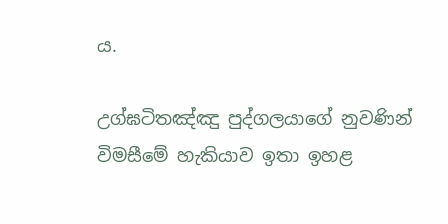ය.

උග්ඝටිතඤ්ඤු පුද්ගලයාගේ නුවණින් විමසීමේ හැකියාව ඉතා ඉහළ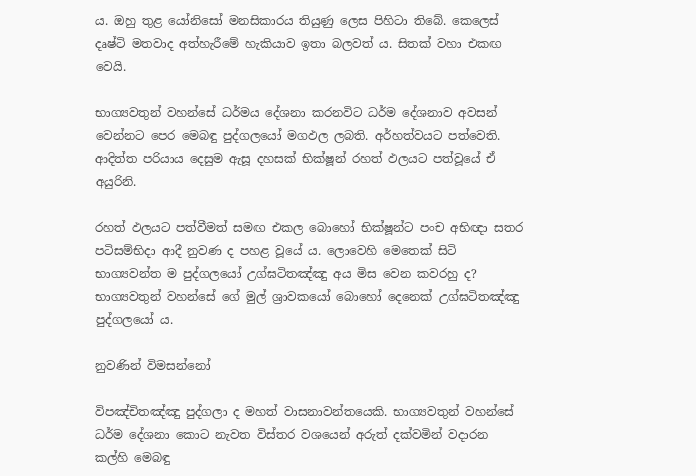ය. ඔහු තුළ යෝනිසෝ මනසිකාරය තියුණු ලෙස පිහිටා තිබේ. කෙලෙස් දෘෂ්ටි මතවාද අත්හැරීමේ හැකියාව ඉතා බලවත් ය. සිතක් වහා එකඟ වෙයි.

භාග්‍යවතුන් වහන්සේ ධර්මය දේශනා කරනවිට ධර්ම දේශනාව අවසන් වෙන්නට පෙර මෙබඳු පුද්ගලයෝ මගඵල ලබති. අර්හත්වයට පත්වෙති. ආදිත්ත පරියාය දෙසුම ඇසූ දහසක් භික්ෂූන් රහත් ඵලයට පත්වූයේ ඒ අයුරිනි.

රහත් ඵලයට පත්වීමත් සමඟ එකල බොහෝ භික්ෂූන්ට පංච අභිඥා සතර පටිසම්භිදා ආදී නුවණ ද පහළ වූයේ ය. ලොවෙහි මෙතෙක් සිටි භාග්‍යවන්ත ම පුද්ගලයෝ උග්ඝටිතඤ්ඤු අය මිස වෙන කවරහු ද? භාග්‍යවතුන් වහන්සේ ගේ මුල් ශ්‍රාවකයෝ බොහෝ දෙනෙක් උග්ඝටිතඤ්ඤු පුද්ගලයෝ ය.

නුවණින් විමසන්නෝ

විපඤ්චිතඤ්ඤු පුද්ගලා ද මහත් වාසනාවන්තයෙකි. භාග්‍යවතුන් වහන්සේ ධර්ම දේශනා ‍කොට නැවත විස්තර වශයෙන් අරුත් දක්වමින් වදාරන කල්හි මෙබඳු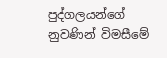පුද්ගලයන්ගේ නුවණින් විමසීමේ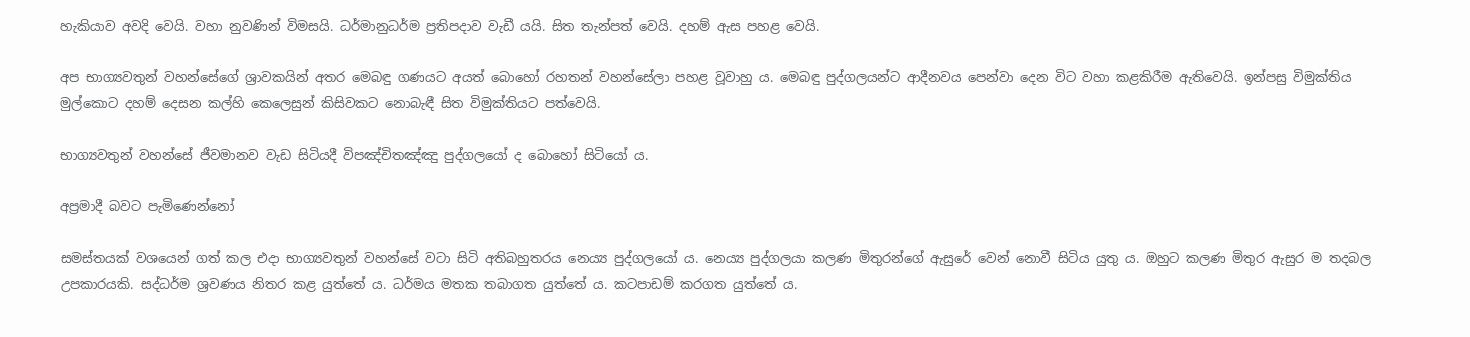හැකියාව අවදි වෙයි. වහා නුවණින් විමසයි. ධර්මානුධර්ම ප්‍රතිපදාව වැඩී යයි. සිත තැන්පත් වෙයි. දහම් ඇස පහළ වෙයි.

අප භාග්‍යවතුන් වහන්සේගේ ශ්‍රාවකයින් අතර ‍මෙබඳු ගණයට අයත් බොහෝ රහතන් වහන්සේලා පහළ වූවාහු ය. මෙබඳු පුද්ගලයන්ට ආදීනවය පෙන්වා දෙන විට වහා කළකිරීම ඇතිවෙයි. ඉන්පසු විමුක්තිය මුල්කොට දහම් දෙසන කල්හි කෙලෙසුන් කිසිවකට නොබැඳී සිත විමුක්තියට පත්වෙයි.

භාග්‍යවතුන් වහන්සේ ජීවමානව වැඩ සිටියදී විපඤ්චිතඤ්ඤු පුද්ගලයෝ ද බොහෝ සිටියෝ ය.

අප්‍රමාදී බවට පැමිණෙන්නෝ

සමස්තයක් වශයෙන් ගත් කල එදා භාග්‍යවතුන් වහන්සේ වටා සිටි අතිබහුතරය නෙය්‍ය පුද්ගලයෝ ය. නෙය්‍ය පුද්ගලයා කලණ මිතුරන්‍ගේ ඇසුරේ වෙන් නොවී සිටිය යුතු ය. ඔහුට කලණ මිතුර ඇසුර ම තදබල උපකාරයකි. සද්ධර්ම ශ්‍රවණය නිතර කළ යුත්තේ ය. ධර්මය මතක තබාගත යුත්‍තේ ය. කටපාඩම් කරගත යුත්තේ ය.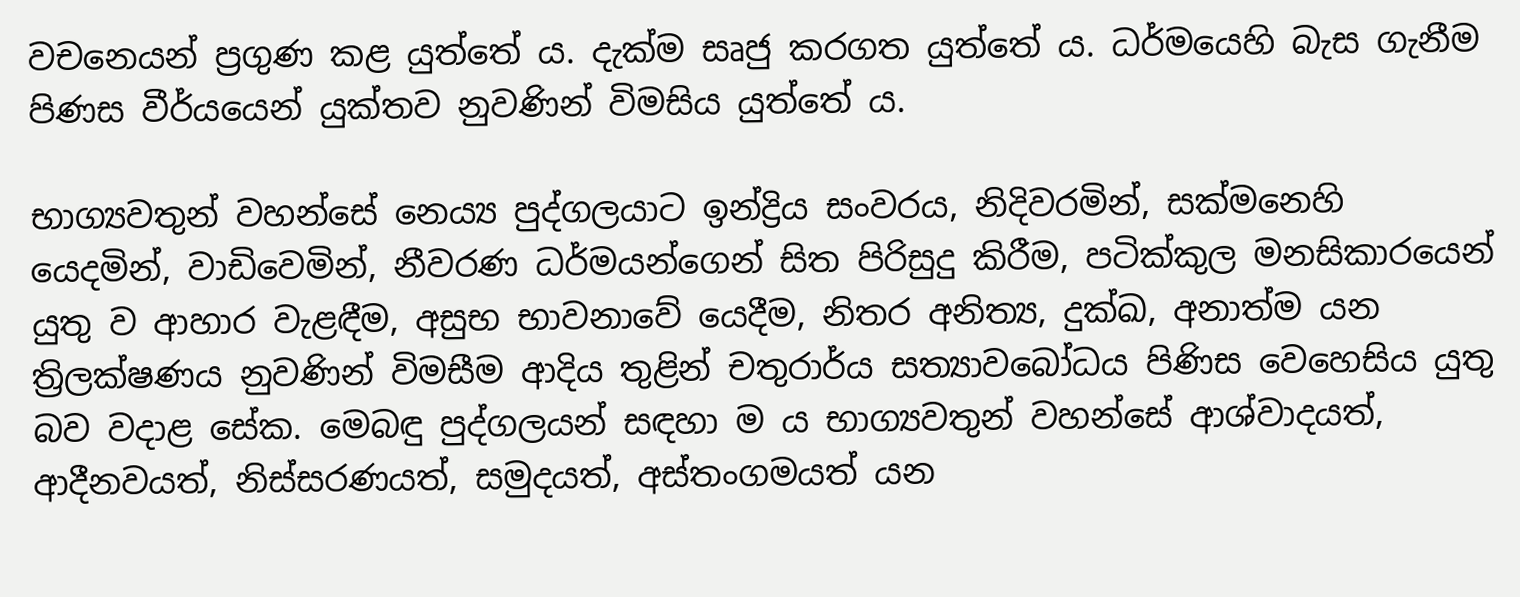වචනෙ‍යන් ප්‍රගුණ කළ යුත්තේ ය. දැක්ම සෘජු කරගත යුත්තේ ය. ධර්මයෙහි බැස ගැනීම පිණස වීර්යයෙන් යුක්තව නුවණින් විමසිය යුත්‍තේ ය.

භාග්‍යවතුන් වහන්සේ නෙය්‍ය පුද්ගලයාට ඉන්ද්‍රිය සංවරය, නිදිවරමින්, සක්මනෙහි යෙදමින්, වාඩිවෙමින්, නීවරණ ධර්මයන්ගෙන් සිත පිරිසුදු කිරීම, පටික්කුල මනසිකාරයෙන් යුතු ව ආහාර වැළඳීම, අසුභ භාවනාවේ යෙදීම, නිතර අනිත්‍ය, දුක්ඛ, අනාත්ම යන ත්‍රිලක්ෂණය නුවණින් විමසීම ආදිය තුළින් චතුරාර්ය සත්‍යාවබෝධය පිණිස වෙහෙසිය යුතු බව වදාළ සේක. මෙබඳු පුද්ගලයන් සඳහා ම ය භාග්‍යවතුන් වහන්සේ ආශ්වාදයත්, ආදීනවයත්, නිස්සරණයත්, සමුදයත්, අස්තංගමයත් යන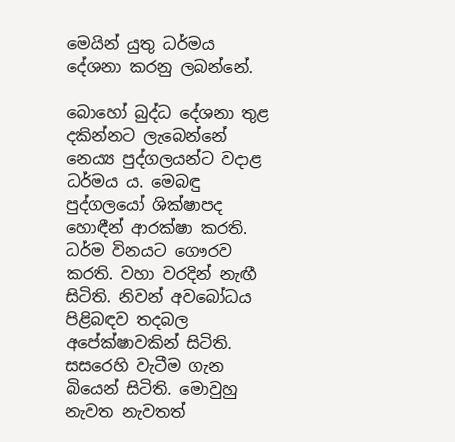මෙයින් යුතු ධර්මය දේශනා කරනු ලබන්නේ.

බොහෝ බුද්ධ දේශනා තුළ දකින්නට ලැබෙන්නේ නෙය්‍ය පුද්ගලයන්ට වදාළ ධර්මය ය. මෙබඳු පුද්ගලයෝ ශික්ෂාපද හොඳීන් ආරක්ෂා කරති. ධර්ම විනයට ගෞරව කරති. වහා වරදින් නැඟී සිටිති. නිවන් අවබෝධය පිළිබඳව තදබල අපේක්ෂාවකින් සිටිති. සසරෙහි වැටීම ගැන බියෙන් සිටිති. මොවුහු නැවත නැවතත්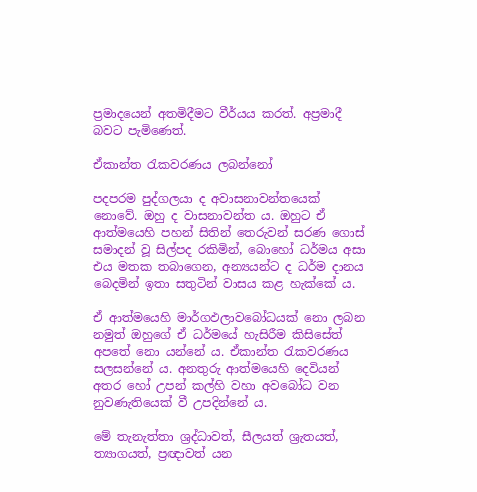ප්‍රමාදයෙන් අතමිදීමට වීර්යය කරත්. අප්‍රමාදී බවට පැමිණෙත්.

ඒකාන්ත රැකවරණය ලබන්නෝ

පදපරම පුද්ගලයා ද අවාසනාවන්තයෙක් ‍ නොවේ. ඔහු ද වාසනාවන්ත ය. ඔහුට ඒ ආත්මයෙහි පහන් සිතින් තෙරුවන් සරණ ගොස් සමාදන් වූ සිල්පද රකිමින්, බොහෝ ධර්මය අසා එය මතක තබාගෙන, අන්‍යයන්ට ද ධර්ම දානය බෙදමින් ඉතා සතුටින් වාසය කළ හැක්කේ ය.

ඒ ආත්මයෙහි මාර්ගඵලාවබෝධයක් නො ලබන නමුත් ඔහුගේ ඒ ධර්මයේ හැසිරීම කිසිසේත් අපතේ නො යන්නේ ය. ඒකාන්ත රැකවරණය සලසන්නේ ය. අනතුරු ආත්මයෙහි දෙවියන් අතර හෝ උපන් කල්හි වහා අවබෝධ වන නුවණැතියෙක් වී උපදින්නේ ය.

මේ තැනැත්තා ශ්‍රද්ධාවත්, සීලයත් ශ්‍රැතයත්, ත්‍යාගයත්, ප්‍රඥාවත් යන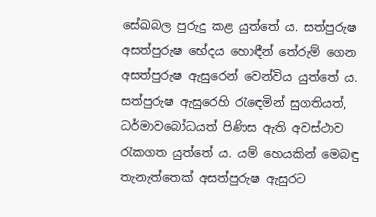සේඛබල පුරුදු කළ යුත්තේ ය. සත්පුරුෂ අසත්පුරුෂ භේදය හොඳීන් තේරුම් ගෙන අසත්පුරුෂ ඇසුරෙන් වෙන්විය යුත්තේ ය. සත්පුරුෂ ඇසුරෙහි රැඳෙමින් සුගතියත්, ධර්මාවබෝධයත් පිණිස ඇති අවස්ථාව රැකගත යුත්තේ ය. යම් හෙයකින් මෙබඳු තැනැත්තෙක් අසත්පුරුෂ ඇසුරට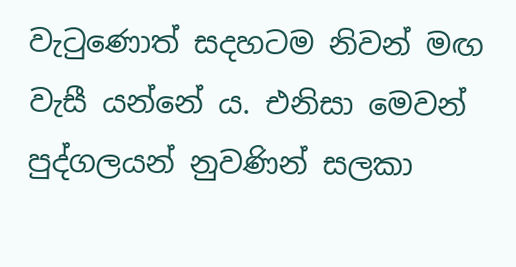වැටු‍ණොත් සදහටම නිවන් මඟ වැසී යන්නේ ය. එනිසා මෙවන් පුද්ගලයන් නුවණින් සලකා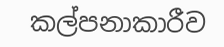කල්පනාකාරීව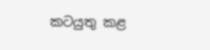කටයුතු කළ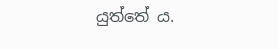යුත්තේ ය.